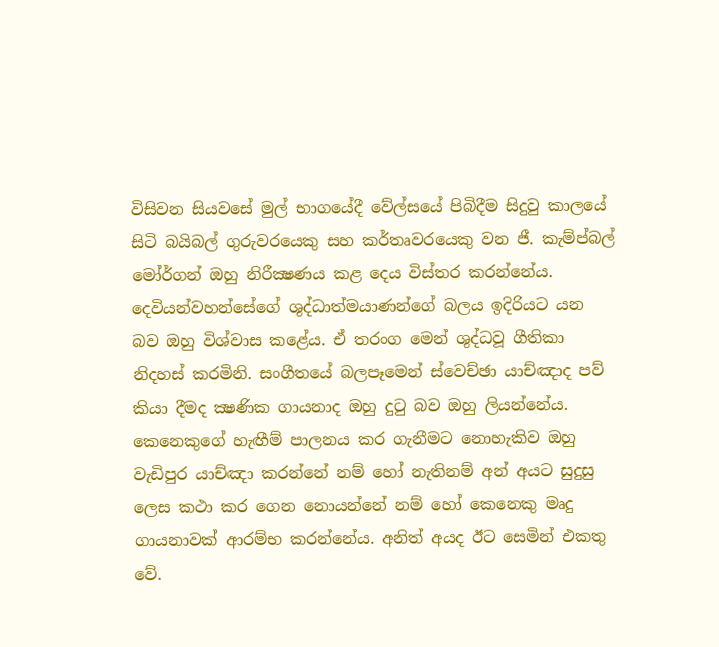විසිවන සියවසේ මුල් භාගයේදී වේල්සයේ පිබිදීම සිදුවු කාලයේ සිටි බයිබල් ගුරුවරයෙකු සහ කර්තෘවරයෙකු වන ජී. කැම්ප්බල් මෝර්ගන් ඔහු නිරීක්‍ෂණය කළ දෙය විස්තර කරන්නේය. දෙවියන්වහන්සේගේ ශුද්ධාත්මයාණන්ගේ බලය ඉදිරියට යන බව ඔහු විශ්වාස කළේය. ඒ තරංග මෙන් ශුද්ධවූ ගීතිකා නිදහස් කරමිනි. සංගීතයේ බලපෑමෙන් ස්වෙච්ඡා යාච්ඤාද පව් කියා දීමද ක්‍ෂණික ගායනාද ඔහු දුටු බව ඔහු ලියන්නේය. කෙනෙකුගේ හැඟීම් පාලනය කර ගැනීමට නොහැකිව ඔහු වැඩිපුර යාච්ඤා කරන්නේ නම් හෝ නැතිනම් අන් අයට සුදුසු ලෙස කථා කර ගෙන නොයන්නේ නම් හෝ කෙනෙකු මෘදු ගායනාවක් ආරම්භ කරන්නේය. අනිත් අයද ඊට සෙමින් එකතු වේ.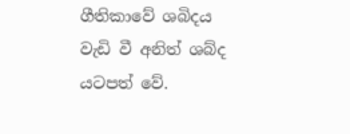ගීතිකාවේ ශබිදය වැඩි වී අනිත් ශබ්ද යටපත් වේ.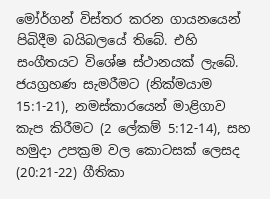මෝර්ගන් විස්තර කරන ගායනයෙන් පිබිදීම බයිබලයේ තිබේ. එහි සංගීතයට විශේෂ ස්ථානයක් ලැබේ. ජයග්‍රහණ සැමරීමට (නික්මයාම 15:1-21), නමස්කාරයෙන් මාළිගාව කැප කිරීමට (2 ලේකම් 5:12-14), සහ හමුදා උපක්‍රම වල කොටසක් ලෙසද (20:21-22) ගීතිකා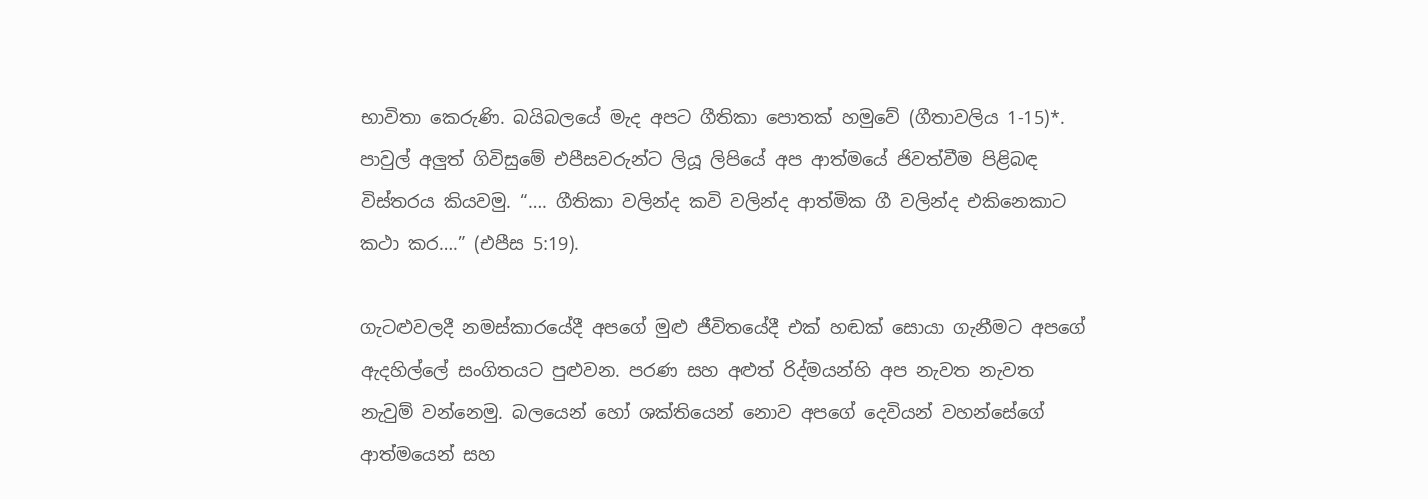භාවිතා කෙරුණි. බයිබලයේ මැද අපට ගීතිකා පොතක් හමුවේ (ගීතාවලිය 1-15)*. පාවුල් අලුත් ගිවිසුමේ එපීසවරුන්ට ලියූ ලිපියේ අප ආත්මයේ ජිවත්වීම පිළිබඳ විස්තරය කියවමු. “…. ගීතිකා වලින්ද කවි වලින්ද ආත්මික ගී වලින්ද එකිනෙකාට කථා කර….” (එපීස 5:19).

ගැටළුවලදී නමස්කාරයේදී අපගේ මුළු ජීවිතයේදී එක් හඬක් සොයා ගැනීමට අපගේ ඇදහිල්ලේ සංගිතයට පුළුවන. පරණ සහ අළුත් රිද්මයන්හි අප නැවත නැවත නැවුම් වන්නෙමු. බලයෙන් හෝ ශක්තියෙන් නොව අපගේ දෙවියන් වහන්සේගේ ආත්මයෙන් සහ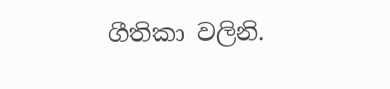ගීතිකා වලිනි.